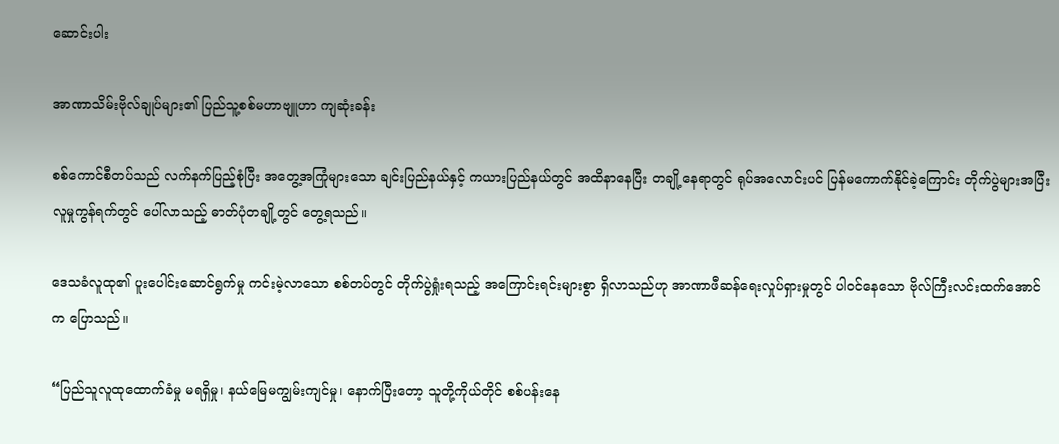ဆောင်းပါး

အာဏာသိမ်းဗိုလ်ချုပ်များ၏ ပြည်သူ့စစ်မဟာဗျူဟာ ကျဆုံးခန်း

စစ်ကောင်စီတပ်သည် လက်နက်ပြည့်စုံပြီး အတွေ့အကြုံများသော ချင်းပြည်နယ်နှင့် ကယားပြည်နယ်တွင် အထိနာနေပြီး တချို့နေရာတွင် ရုပ်အလောင်းပင် ပြန်မကောက်နိုင်ခဲ့ကြောင်း တိုက်ပွဲများအပြီး လူမှုကွန်ရက်တွင် ပေါ်လာသည့် ဓာတ်ပုံတချို့တွင် တွေ့ရသည်။

ဒေသခံလူထု၏ ပူးပေါင်းဆောင်ရွက်မှု ကင်းမဲ့လာသော စစ်တပ်တွင် တိုက်ပွဲရှုံးရသည့် အကြောင်းရင်းများစွာ ရှိလာသည်ဟု အာဏာဖီဆန်ရေးလှုပ်ရှားမှုတွင် ပါဝင်နေသော ဗိုလ်ကြီးလင်းထက်အောင်က ပြောသည်။

“ပြည်သူလူထုထောက်ခံမှု မရရှိမှု၊ နယ်မြေမကျွမ်းကျင်မှု၊ နောက်ပြီးတော့ သူတို့ကိုယ်တိုင် စစ်ပန်းနေ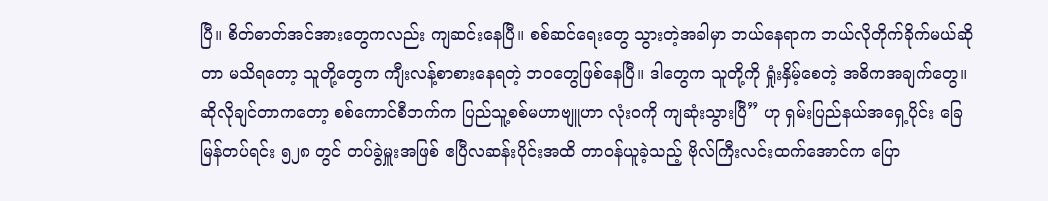ပြီ။ စိတ်ဓာတ်အင်အားတွေကလည်း ကျဆင်းနေပြီ။ စစ်ဆင်ရေးတွေ သွားတဲ့အခါမှာ ဘယ်နေရာက ဘယ်လိုတိုက်ခိုက်မယ်ဆိုတာ မသိရတော့ သူတို့တွေက ကျီးလန့်စာစားနေရတဲ့ ဘဝတွေဖြစ်နေပြီ။ ဒါတွေက သူတို့ကို ရှုံးနှိမ့်စေတဲ့ အဓိကအချက်တွေ။ ဆိုလိုချင်တာကတော့ စစ်ကောင်စီဘက်က ပြည်သူ့စစ်မဟာဗျူဟာ လုံးဝကို ကျဆုံးသွားပြီ” ဟု ရှမ်းပြည်နယ်အရှေ့ပိုင်း ခြေမြန်တပ်ရင်း ၅၂၈ တွင် တပ်ခွဲမှူးအဖြစ် ဧပြီလဆန်းပိုင်းအထိ တာဝန်ယူခဲ့သည့် ဗိုလ်ကြီးလင်းထက်အောင်က ပြော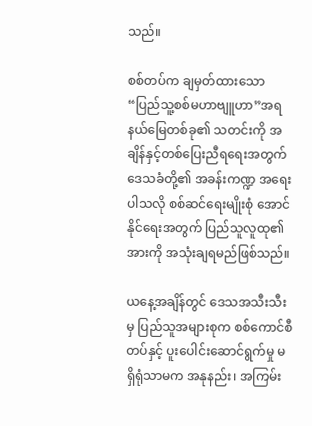သည်။

စစ်တပ်က ချမှတ်ထားသော “ပြည်သူ့စစ်မဟာဗျူဟာ”အရ နယ်မြေတစ်ခု၏ သတင်းကို အချိန်နှင့်တစ်ပြေးညီရရေးအတွက် ဒေသခံတို့၏ အခန်းကဏ္ဍ အရေးပါသလို စစ်ဆင်ရေးမျိုးစုံ အောင်နိုင်ရေးအတွက် ပြည်သူလူထု၏အားကို အသုံးချရမည်ဖြစ်သည်။

ယနေ့အချိန်တွင် ဒေသအသီးသီးမှ ပြည်သူအများစုက စစ်ကောင်စီတပ်နှင့် ပူးပေါင်းဆောင်ရွက်မှု မရှိရုံသာမက အနုနည်း၊ အကြမ်း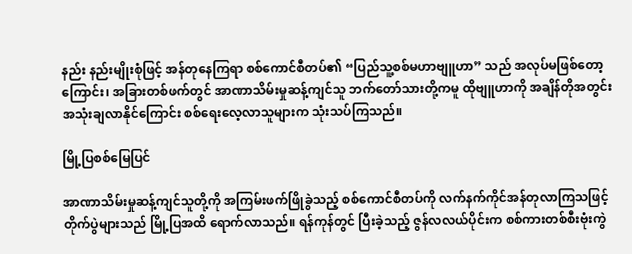နည်း နည်းမျိုးစုံဖြင့် အန်တုနေကြရာ စစ်ကောင်စီတပ်၏ “ပြည်သူ့စစ်မဟာဗျူဟာ” သည် အလုပ်မဖြစ်တော့ကြောင်း၊ အခြားတစ်ဖက်တွင် အာဏာသိမ်းမှုဆန့်ကျင်သူ ဘက်တော်သားတို့ကမူ ထိုဗျူဟာကို အချိန်တိုအတွင်း အသုံးချလာနိုင်ကြောင်း စစ်ရေးလေ့လာသူများက သုံးသပ်ကြသည်။

မြို့ပြစစ်မြေပြင်

အာဏာသိမ်းမှုဆန့်ကျင်သူတို့ကို အကြမ်းဖက်ဖြိုခွဲသည့် စစ်ကောင်စီတပ်ကို လက်နက်ကိုင်အန်တုလာကြသဖြင့် တိုက်ပွဲများသည် မြို့ပြအထိ ရောက်လာသည်။ ရန်ကုန်တွင် ပြီးခဲ့သည့် ဇွန်လလယ်ပိုင်းက စစ်ကားတစ်စီးဗုံးကွဲ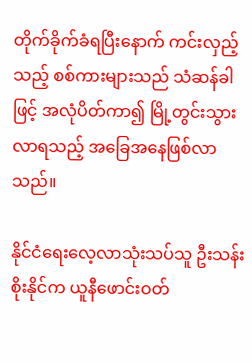တိုက်ခိုက်ခံရပြီးနောက် ကင်းလှည့်သည့် စစ်ကားများသည် သံဆန်ခါဖြင့် အလုံပိတ်ကာ၍ မြို့တွင်းသွားလာရသည့် အခြေအနေဖြစ်လာသည်။

နိုင်ငံရေးလေ့လာသုံးသပ်သူ ဦးသန်းစိုးနိုင်က ယူနီဖောင်းဝတ်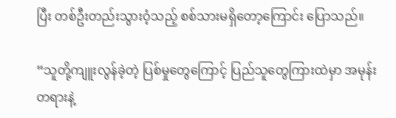ပြီး တစ်ဦးတည်းသွားဝံ့သည့် စစ်သားမရှိတော့ကြောင်း ပြောသည်။

“သူတို့ကျူးလွန်ခဲ့တဲ့ ပြစ်မှုတွေကြောင့် ပြည်သူတွေကြားထဲမှာ အမုန်းတရားနဲ့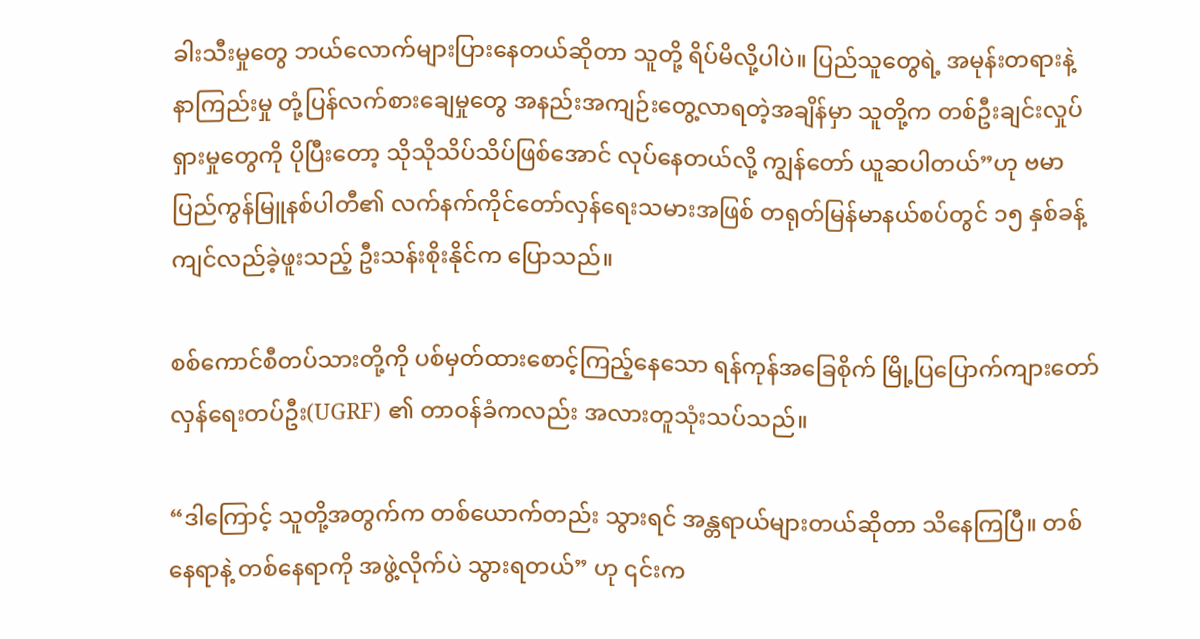ခါးသီးမှုတွေ ဘယ်လောက်များပြားနေတယ်ဆိုတာ သူတို့ ရိပ်မိလို့ပါပဲ။ ပြည်သူတွေရဲ့ အမုန်းတရားနဲ့ နာကြည်းမှု တုံ့ပြန်လက်စားချေမှုတွေ အနည်းအကျဉ်းတွေ့လာရတဲ့အချိန်မှာ သူတို့က တစ်ဦးချင်းလှုပ်ရှားမှုတွေကို ပိုပြီးတော့ သိုသိုသိပ်သိပ်ဖြစ်အောင် လုပ်နေတယ်လို့ ကျွန်တော် ယူဆပါတယ်”ဟု ဗမာပြည်ကွန်မြူနစ်ပါတီ၏ လက်နက်ကိုင်တော်လှန်ရေးသမားအဖြစ် တရုတ်မြန်မာနယ်စပ်တွင် ၁၅ နှစ်ခန့် ကျင်လည်ခဲ့ဖူးသည့် ဦးသန်းစိုးနိုင်က ပြောသည်။

စစ်ကောင်စီတပ်သားတို့ကို ပစ်မှတ်ထားစောင့်ကြည့်နေသော ရန်ကုန်အခြေစိုက် မြို့ပြပြောက်ကျားတော်လှန်ရေးတပ်ဦး(UGRF) ၏ တာဝန်ခံကလည်း အလားတူသုံးသပ်သည်။

“ဒါကြောင့် သူတို့အတွက်က တစ်ယောက်တည်း သွားရင် အန္တရာယ်များတယ်ဆိုတာ သိနေကြပြီ။ တစ်နေရာနဲ့ တစ်နေရာကို အဖွဲ့လိုက်ပဲ သွားရတယ်” ဟု ၎င်းက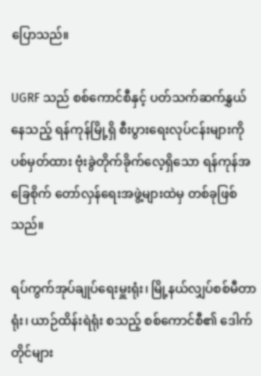ပြောသည်။

UGRF သည် စစ်ကောင်စီနှင့် ပတ်သက်ဆက်နွှယ်နေသည့် ရန်ကုန်မြို့ရှိ စီးပွားရေးလုပ်ငန်းများကို ပစ်မှတ်ထား ဗုံးခွဲတိုက်ခိုက်လေ့ရှိသော ရန်ကုန်အခြေစိုက် တော်လှန်ရေးအဖွဲ့များထဲမှ တစ်ခုဖြစ်သည်။

ရပ်ကွက်အုပ်ချုပ်ရေးမှူးရုံး၊ မြို့နယ်လျှပ်စစ်မီတာရုံး၊ ယာဉ်ထိန်းရဲရုံး စသည့် စစ်ကောင်စီ၏ ဒေါက်တိုင်များ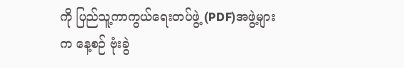ကို ပြည်သူ့ကာကွယ်ရေးတပ်ဖွဲ့ (PDF)အဖွဲ့များက နေ့စဉ် ဗုံးခွဲ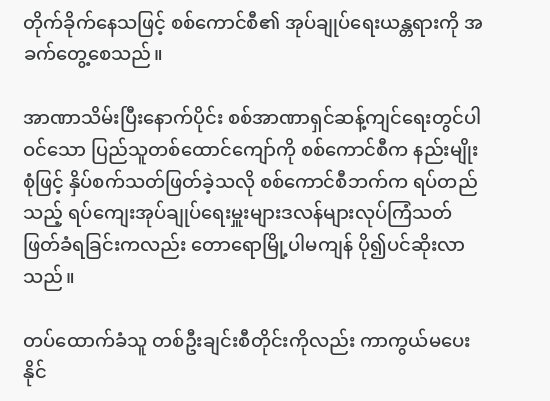တိုက်ခိုက်နေသဖြင့် စစ်ကောင်စီ၏ အုပ်ချုပ်ရေးယန္တရားကို အခက်တွေ့စေသည်။

အာဏာသိမ်းပြီးနောက်ပိုင်း စစ်အာဏာရှင်ဆန့်ကျင်ရေးတွင်ပါဝင်သော ပြည်သူတစ်ထောင်ကျော်ကို စစ်ကောင်စီက နည်းမျိုးစုံဖြင့် နှိပ်စက်သတ်ဖြတ်ခဲ့သလို ‌စစ်ကောင်စီဘက်က ရပ်တည်သည့် ရပ်ကျေးအုပ်ချုပ်ရေးမှူးများဒလန်များလုပ်ကြံသတ်ဖြတ်ခံရခြင်းကလည်း တောရောမြို့ပါမကျန် ပို၍ပင်ဆိုးလာသည်။

တပ်ထောက်ခံသူ တစ်ဦးချင်းစီတိုင်းကိုလည်း ကာကွယ်မပေးနိုင်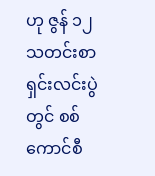ဟု ဇွန် ၁၂ သတင်းစာရှင်းလင်းပွဲတွင် စစ်ကောင်စီ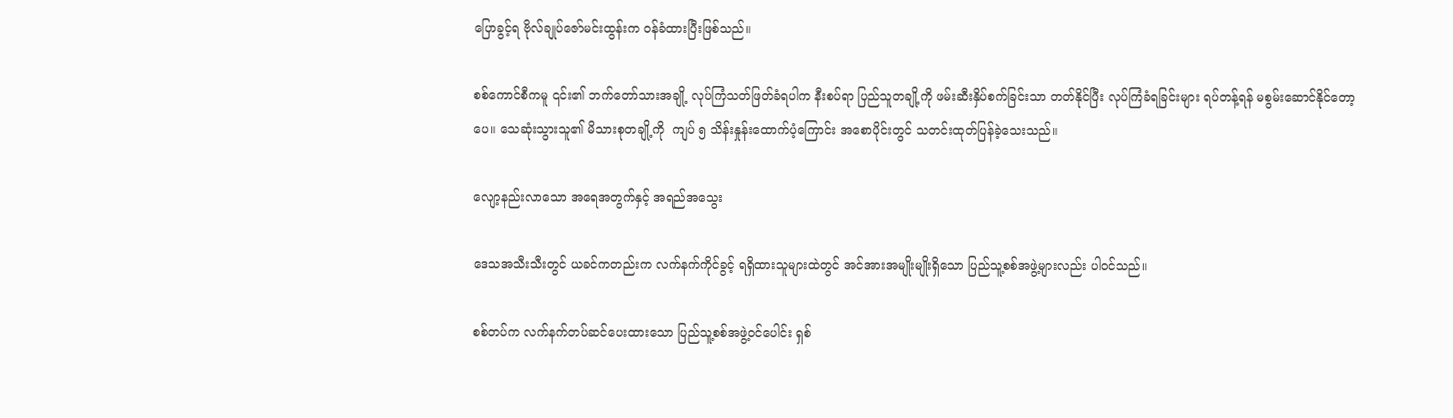ပြောခွင့်ရ ဗိုလ်ချုပ်ဇော်မင်းထွန်းက ဝန်ခံထားပြီးဖြစ်သည်။

စစ်ကောင်စီကမူ ၎င်း၏ ဘက်တော်သားအချို့ လုပ်ကြံသတ်ဖြတ်ခံရပါက နီးစပ်ရာ ပြည်သူတချို့ကို ဖမ်းဆီးနှိပ်စက်ခြင်းသာ တတ်နိုင်ပြီး လုပ်ကြံခံရခြင်းများ ရပ်တန့်ရန် မစွမ်းဆောင်နိုင်တော့ပေ။ သေဆုံးသွားသူ၏ မိသားစုတချို့ကို  ကျပ် ၅ သိန်းနှုန်းထောက်ပံ့ကြောင်း အစောပိုင်းတွင် သတင်းထုတ်ပြန်ခဲ့သေးသည်။

လျော့နည်းလာသော အရေအတွက်နှင့် အရည်အသွေး

ဒေသအသီးသီးတွင် ယခင်ကတည်းက လက်နက်ကိုင်ခွင့် ရရှိထားသူများထဲတွင် အင်အားအမျိုးမျိုးရှိသော ပြည်သူ့စစ်အဖွဲ့များလည်း ပါဝင်သည်။

စစ်တပ်က လက်နက်တပ်ဆင်ပေးထားသော ပြည်သူ့စစ်အဖွဲ့ဝင်ပေါင်း ရှစ်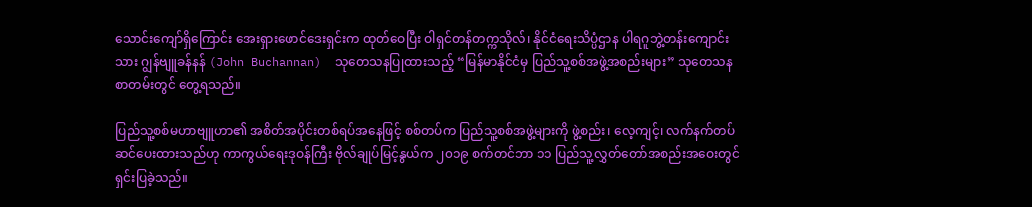သောင်းကျော်ရှိကြောင်း အေးရှားဖောင်ဒေးရှင်းက ထုတ်ဝေပြီး ဝါရှင်တန်တက္ကသိုလ်၊ နိုင်ငံရေးသိပ္ပံဌာန ပါရဂူဘွဲ့တန်းကျောင်းသား ဂျွန်ဗျူခန်နန် (John Buchannan)  သုတေသနပြုထားသည့် “မြန်မာနိုင်ငံမှ ပြည်သူ့စစ်အဖွဲ့အစည်းများ” သုတေသနစာတမ်းတွင် တွေ့ရသည်။

ပြည်သူ့စစ်မဟာဗျူဟာ၏ အစိတ်အပိုင်းတစ်ရပ်အနေဖြင့် စစ်တပ်က ပြည်သူ့စစ်အဖွဲ့များကို ဖွဲ့စည်း၊ လေ့ကျင့်၊ လက်နက်တပ်ဆင်ပေးထားသည်ဟု ကာကွယ်ရေးဒုဝန်ကြီး ဗိုလ်ချုပ်မြင့်နွယ်က ၂၀၁၉ စက်တင်ဘာ ၁၁ ပြည်သူ့လွှတ်တော်အစည်းအဝေးတွင် ရှင်းပြခဲ့သည်။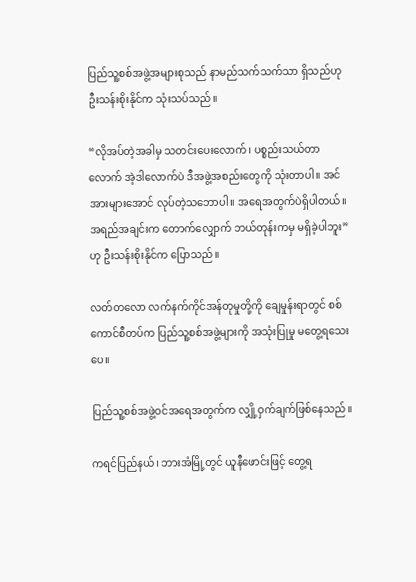ပြည်သူ့စစ်အဖွဲ့အများစုသည် နာမည်သက်သက်သာ ရှိသည်ဟု ဦးသန်းစိုးနိုင်က သုံးသပ်သည်။

“လိုအပ်တဲ့အခါမှ သတင်းပေးလောက်၊ ပစ္စည်းသယ်တာလောက် အဲ့ဒါလောက်ပဲ ဒီအဖွဲ့အစည်းတွေကို သုံးတာပါ။ အင်အားများအောင် လုပ်တဲ့သဘောပါ။ အရေအတွက်ပဲရှိပါတယ်။ အရည်အချင်းက တောက်လျှောက် ဘယ်တုန်းကမှ မရှိခဲ့ပါဘူး”ဟု ဦးသန်းစိုးနိုင်က ပြောသည်။

လတ်တလော လက်နက်ကိုင်အန်တုမှုတို့ကို ချေမှုန်းရာတွင် စစ်ကောင်စီတပ်က ပြည်သူ့စစ်အဖွဲ့များကို အသုံးပြုမှု မတွေ့ရသေးပေ။

ပြည်သူ့စစ်အဖွဲ့ဝင်အရေအတွက်က လျှို့ဝှက်ချက်ဖြစ်နေသည်။

ကရင်ပြည်နယ်၊ ဘားအံမြို့တွင် ယူနီဖောင်းဖြင့် တွေ့ရ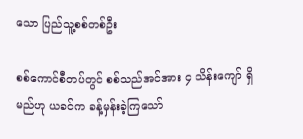သော ပြည်သူ့စစ်တစ်ဦး

စစ်ကောင်စီတပ်တွင် စစ်သည်အင်အား ၄ သိန်းကျော် ရှိမည်ဟု ယခင်က ခန့်မှန်းခဲ့ကြသော်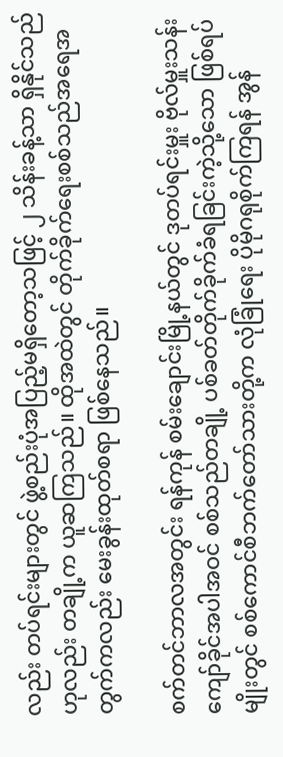လည်း တပ်ရင်းများတွင် ဖွဲ့စည်းပုံအပြည့်မရှိတော့သဖြင့် ၂ သိန်းခန့်သာ ရှိနိုင်သည်ဟုလည်း တချို့က ယူဆကြသည်။ ထိုအထဲတွင် တိုက်ခိုက်ရေးစစ်သည်အရေအတွက်ကလည်း မေးခွန်းထုတ်စရာ ဖြစ်နေသည်။

စက်တင်ဘာလအတွင်း ရန်ကုန် စမ်းချောင်းမြို့နယ်တွင် ဒုတပ်ရင်းမှူး ဗိုလ်မှူးသန်းကျော်ခိုင်အပါအဝင် စစ်သည်တချို့ ပစ်ခတ်တိုက်ခိုက်ခံရခြင်းကဲ့သို့သော ဖြစ်ရပ်မျိုးတွင် စစ်ကောင်စီဘက်တော်သားတို့က လုံခြုံရေး ပိုမိုဂရုစိုက်ကြရန် အွန်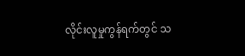လိုင်းလူမှုကွန်ရက်တွင် သ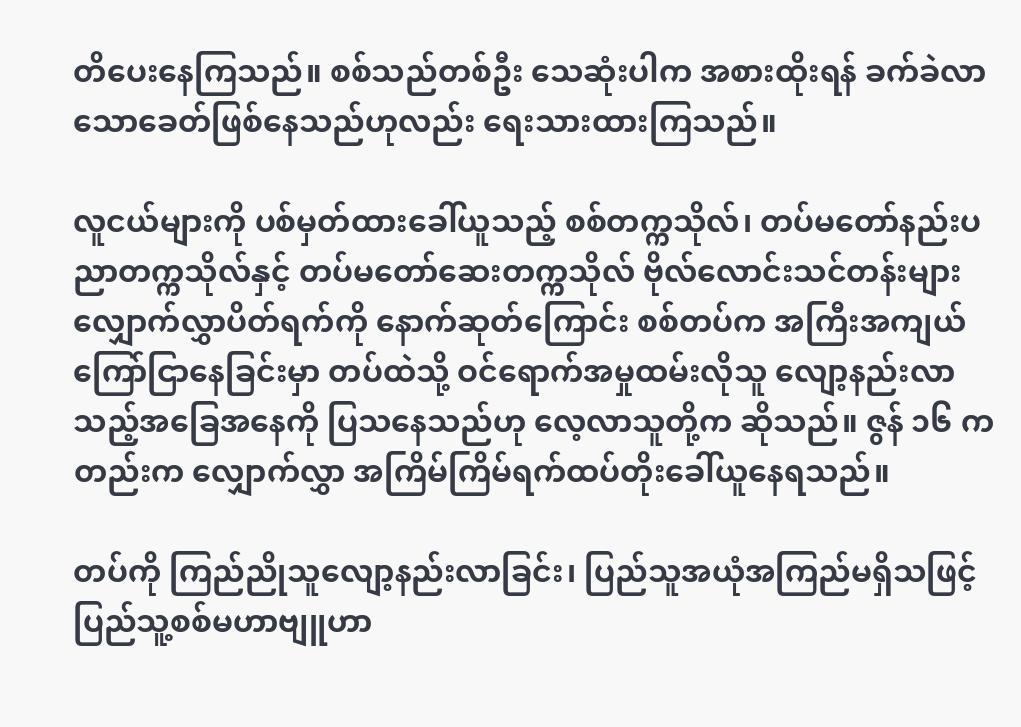တိပေးနေကြသည်။ စစ်သည်တစ်ဦး သေဆုံးပါက အစားထိုးရန် ခက်ခဲလာသောခေတ်ဖြစ်နေသည်ဟုလည်း ရေးသားထားကြသည်။

လူငယ်များကို ပစ်မှတ်ထားခေါ်ယူသည့် စစ်တက္ကသိုလ်၊ တပ်မတော်နည်းပညာတက္ကသိုလ်နှင့် တပ်မတော်ဆေးတက္ကသိုလ် ဗိုလ်လောင်းသင်တန်းများ လျှောက်လွှာပိတ်ရက်ကို နောက်ဆုတ်ကြောင်း စစ်တပ်က အကြီးအကျယ်ကြော်ငြာနေခြင်းမှာ တပ်ထဲသို့ ဝင်ရောက်အမှုထမ်းလိုသူ လျော့နည်းလာသည့်အခြေအနေကို ပြသနေသည်ဟု လေ့လာသူတို့က ဆိုသည်။ ဇွန် ၁၆ ကတည်းက လျှောက်လွှာ အကြိမ်ကြိမ်ရက်ထပ်တိုးခေါ်ယူနေရသည်။

တပ်ကို ကြည်ညိုသူလျော့နည်းလာခြင်း၊ ပြည်သူအယုံအကြည်မရှိသဖြင့် ပြည်သူ့စစ်မဟာဗျူဟာ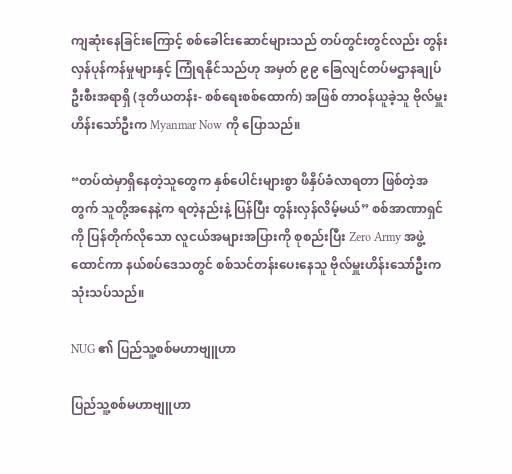ကျဆုံးနေခြင်းကြောင့် စစ်ခေါင်းဆောင်များသည် တပ်တွင်းတွင်လည်း တွန်းလှန်ပုန်ကန်မှုများနှင့် ကြုံရနိုင်သည်ဟု အမှတ် ၉၉ ခြေလျင်တပ်မဌာနချုပ် ဦးစီးအရာရှိ (ဒုတိယတန်း- စစ်ရေးစစ်ထောက်) အဖြစ် တာဝန်ယူခဲ့သူ ဗိုလ်မှူးဟိန်းသော်ဦးက Myanmar Now ကို ပြောသည်။

“တပ်ထဲမှာရှိနေတဲ့သူတွေက နှစ်ပေါင်းများစွာ ဖိနှိပ်ခံလာရတာ ဖြစ်တဲ့အတွက် သူတို့အနေနဲ့က ရတဲ့နည်းနဲ့ ပြန်ပြီး တွန်းလှန်လိမ့်မယ်” စစ်အာဏာရှင်ကို ပြန်တိုက်လိုသော လူငယ်အများအပြားကို စုစည်းပြီး Zero Army အဖွဲ့ထောင်ကာ နယ်စပ်ဒေသတွင် စစ်သင်တန်းပေးနေသူ ဗိုလ်မှူးဟိန်းသော်ဦးက သုံးသပ်သည်။

NUG ၏ ပြည်သူ့စစ်မဟာဗျူဟာ

ပြည်သူ့စစ်မဟာဗျူဟာ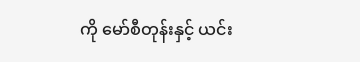ကို မော်စီတုန်းနှင့် ယင်း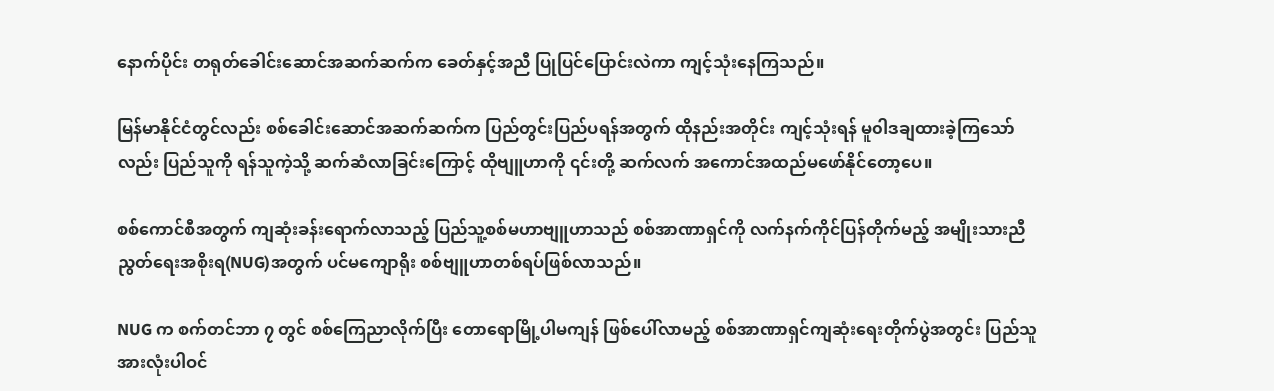နောက်ပိုင်း တရုတ်ခေါင်းဆောင်အဆက်ဆက်က ခေတ်နှင့်အညီ ပြုပြင်ပြောင်းလဲကာ ကျင့်သုံးနေကြသည်။

မြန်မာနိုင်ငံတွင်လည်း စစ်ခေါင်းဆောင်အဆက်ဆက်က ပြည်တွင်းပြည်ပရန်အတွက် ထိုနည်းအတိုင်း ကျင့်သုံးရန် မူ၀ါဒချထားခဲ့ကြသော်လည်း ပြည်သူကို ရန်သူကဲ့သို့ ဆက်ဆံလာခြင်းကြောင့် ထိုဗျူဟာကို ၎င်းတို့ ဆက်လက် အကောင်အထည်မဖော်နိုင်တော့ပေ။

စစ်ကောင်စီအတွက် ကျဆုံးခန်းရောက်လာသည့် ပြည်သူ့စစ်မဟာဗျူဟာသည် စစ်အာဏာရှင်ကို လက်နက်ကိုင်ပြန်တိုက်မည့် အမျိုးသားညီညွတ်ရေးအစိုးရ(NUG)အတွက် ပင်မကျောရိုး စစ်ဗျူဟာတစ်ရပ်ဖြစ်လာသည်။

NUG က စက်တင်ဘာ ၇ တွင် စစ်ကြေညာလိုက်ပြီး တောရောမြို့ပါမကျန် ဖြစ်ပေါ်လာမည့် စစ်အာဏာရှင်ကျဆုံးရေးတိုက်ပွဲအတွင်း ပြည်သူအားလုံးပါဝင်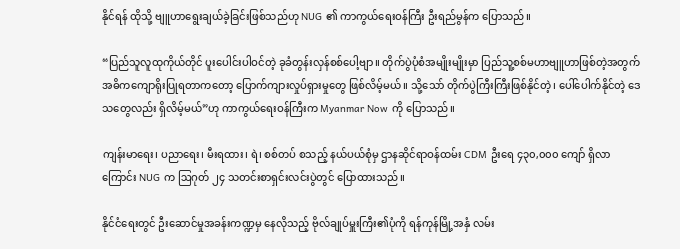နိုင်ရန် ထိုသို့ ဗျူဟာရွေးချယ်ခဲ့ခြင်းဖြစ်သည်ဟု NUG ၏ ကာကွယ်ရေးဝန်ကြီး ဦးရည်မွန်က ပြောသည်။

“ပြည်သူလူထုကိုယ်တိုင် ပူးပေါင်းပါဝင်တဲ့ ခုခံတွန်းလှန်စစ်ပေါ့ဗျာ။ တိုက်ပွဲပုံစံအမျိုးမျိုးမှာ ပြည်သူ့စစ်မဟာဗျူဟာဖြစ်တဲ့အတွက် အဓိကကျောရိုးပြုရတာကတော့ ပြောက်ကျားလှုပ်ရှားမှုတွေ ဖြစ်လိမ့်မယ်။ သို့သော် တိုက်ပွဲကြီးကြီးဖြစ်နိုင်တဲ့၊ ပေါ်ပေါက်နိုင်တဲ့ ဒေသတွေလည်း ရှိလိမ့်မယ်”ဟု ကာကွယ်ရေးဝန်ကြီးက Myanmar Now ကို ပြောသည်။

ကျန်းမာရေး၊ ပညာရေး၊ မီးရထား၊ ရဲ၊ စစ်တပ် စသည့် နယ်ပယ်စုံမှ ဌာနဆိုင်ရာဝန်ထမ်း CDM ဦးရေ ၄၃၀,၀၀၀ ကျော် ရှိလာကြောင်း NUG က ဩဂုတ် ၂၄ သတင်းစာရှင်းလင်းပွဲတွင် ပြောထားသည်။

နိုင်ငံရေးတွင် ဦးဆောင်မှုအခန်းကဏ္ဍမှ နေလိုသည့် ဗိုလ်ချုပ်မှူးကြီး၏ပုံကို ရန်ကုန်မြို့အနှံ လမ်း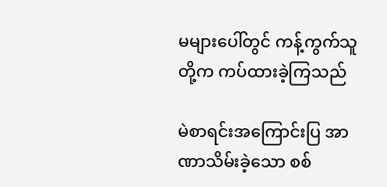မများပေါ်တွင် ကန့်ကွက်သူတို့က ကပ်ထားခဲ့ကြသည်

မဲစာရင်းအကြောင်းပြ အာဏာသိမ်းခဲ့သော စစ်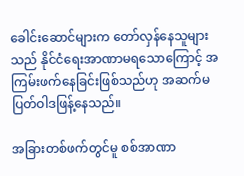ခေါင်းဆောင်များက တော်လှန်နေသူများသည် နိုင်ငံရေးအာဏာမရသောကြောင့် အကြမ်းဖက်နေခြင်းဖြစ်သည်ဟု အဆက်မပြတ်ဝါဒဖြန့်နေသည်။

အခြားတစ်ဖက်တွင်မူ စစ်အာဏာ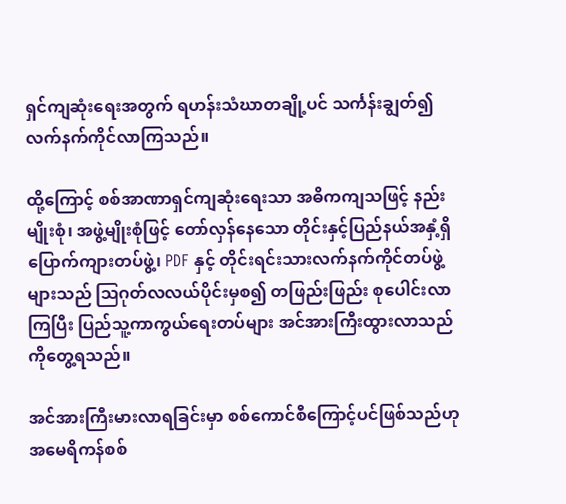ရှင်ကျဆုံးရေးအတွက် ရဟန်းသံဃာတချို့ပင် သင်္ကန်းချွတ်၍ လက်နက်ကိုင်လာကြသည်။

ထို့ကြောင့် စစ်အာဏာရှင်ကျဆုံးရေးသာ အဓိကကျသဖြင့် နည်းမျိုးစုံ၊ အဖွဲ့မျိုးစုံဖြင့် တော်လှန်နေသော တိုင်းနှင့်ပြည်နယ်အနှံ့ရှိ ပြောက်ကျားတပ်ဖွဲ့၊ PDF နှင့် တိုင်းရင်းသားလက်နက်ကိုင်တပ်ဖွဲ့များသည် ဩဂုတ်လလယ်ပိုင်းမှစ၍ တဖြည်းဖြည်း စုပေါင်းလာကြပြီး ပြည်သူ့ကာကွယ်ရေးတပ်များ အင်အားကြီးထွားလာသည်ကိုတွေ့ရသည်။

အင်အားကြီးမားလာရခြင်းမှာ စစ်ကောင်စီကြောင့်ပင်ဖြစ်သည်ဟု အမေရိကန်စစ်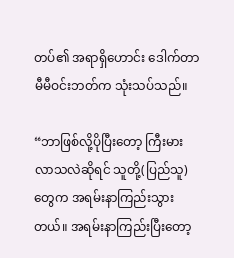တပ်၏ အရာရှိဟောင်း ဒေါက်တာမီမီဝင်းဘတ်က သုံးသပ်သည်။

“ဘာဖြစ်လို့ပိုပြီးတော့ ကြီးမားလာသလဲဆိုရင် သူတို့(ပြည်သူ)တွေက အရမ်းနာကြည်းသွားတယ်။ အရမ်းနာကြည်းပြီးတော့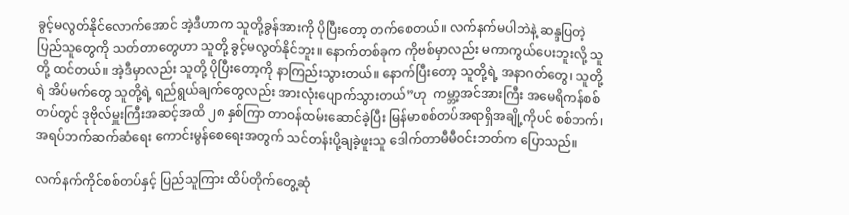ခွင့်မလွတ်နိုင်လောက်အောင် အဲ့ဒီဟာက သူတို့ခွန်အားကို ပိုပြီးတော့ တက်စေတယ်။ လက်နက်မပါဘဲနဲ့ ဆန္ဒပြတဲ့ ပြည်သူတွေကို သတ်တာတွေဟာ သူတို့ ခွင့်မလွတ်နိုင်ဘူး။ နောက်တစ်ခုက ကိုဗစ်မှာလည်း မကာကွယ်ပေးဘူးလို့ သူတို့ ထင်တယ်။ အဲ့ဒီမှာလည်း သူတို့ ပိုပြီးတော့ကို နာကြည်းသွားတယ်။ နောက်ပြီးတော့ သူတို့ရဲ့ အနာဂတ်တွေ၊ သူတို့ရဲ အိပ်မက်တွေ သူတို့ရဲ့ ရည်ရွယ်ချက်တွေလည်း အားလုံးပျောက်သွားတယ်”ဟု  ကမ္ဘာ့အင်အားကြီး အမေရိကန်စစ်တပ်တွင် ဒုဗိုလ်မှူးကြီးအဆင့်အထိ ၂၈ နှစ်ကြာ တာဝန်ထမ်းဆောင်ခဲ့ပြီး မြန်မာစစ်တပ်အရာရှိအချို့ကိုပင် စစ်ဘက်၊ အရပ်ဘက်ဆက်ဆံရေး ကောင်းမွန်စေရေးအတွက် သင်တန်းပို့ချခဲ့ဖူးသူ ဒေါက်တာမီမီဝင်းဘတ်က ပြောသည်။

လက်နက်ကိုင်စစ်တပ်နှင့် ပြည်သူကြား ထိပ်တိုက်တွေ့ဆုံ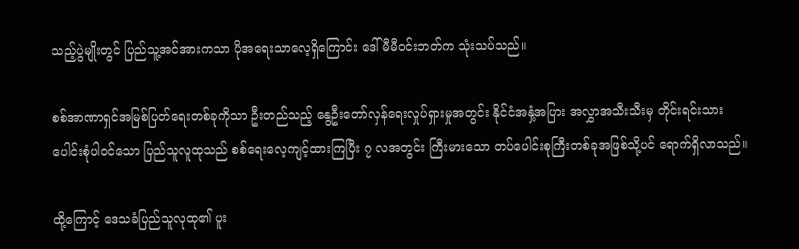သည့်ပွဲမျိုးတွင် ပြည်သူ့အင်အားကသာ ပိုအရေးသာလေ့ရှိကြောင်း ဒေါ်မီမီဝင်းဘတ်က သုံးသပ်သည်။

စစ်အာဏာရှင်အမြစ်ပြတ်ရေးတစ်ခုကိုသာ ဦးတည်သည့် နွေဦးတော်လှန်ရေးလှုပ်ရှားမှုအတွင်း နိုင်ငံအနှံ့အပြား အလွှာအသီးသီးမှ တိုင်းရင်းသားပေါင်းစုံပါဝင်သော ပြည်သူလူထုသည် စစ်ရေးလေ့ကျင့်ထားကြပြီး ၇ လအတွင်း ကြီးမားသော တပ်ပေါင်းစုကြီးတစ်ခုအဖြစ်သို့ပင် ရောက်ရှိလာသည်။

ထို့ကြောင့် ဒေသခံပြည်သူလုထု၏ ပူး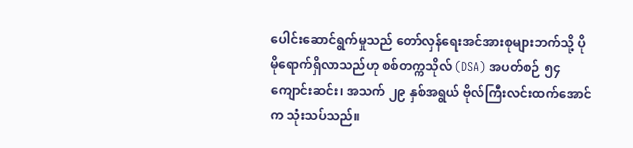ပေါင်းဆောင်ရွက်မှုသည် တော်လှန်ရေးအင်အားစုများဘက်သို့ ပိုမိုရောက်ရှိလာသည်ဟု စစ်တက္ကသိုလ် (DSA) အပတ်စဉ် ၅၄ ကျောင်းဆင်း၊ အသက် ၂၉ နှစ်အရွယ် ဗိုလ်ကြီးလင်းထက်အောင်က သုံးသပ်သည်။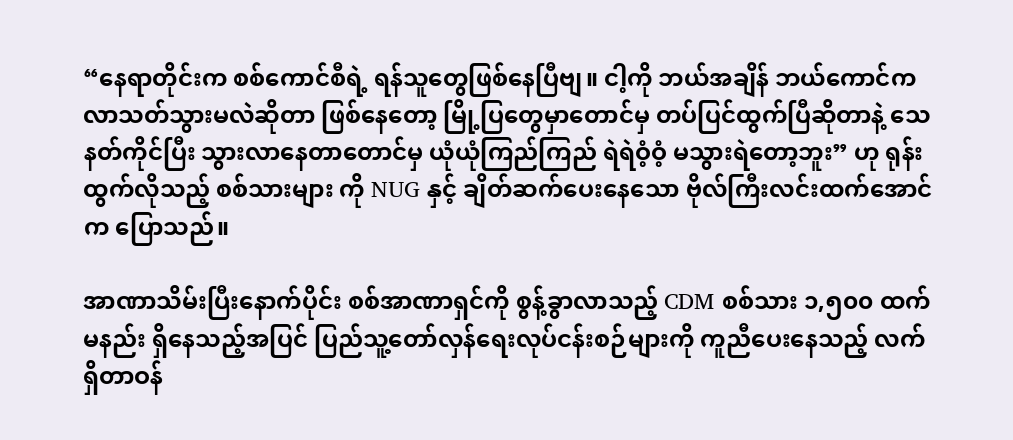“နေရာတိုင်းက စစ်ကောင်စီရဲ့ ရန်သူတွေဖြစ်နေပြီဗျ။ ငါ့ကို ဘယ်အချိန် ဘယ်ကောင်က လာသတ်သွားမလဲဆိုတာ ဖြစ်နေတော့ မြို့ပြတွေမှာတောင်မှ တပ်ပြင်ထွက်ပြီဆိုတာနဲ့ သေနတ်ကိုင်ပြီး သွားလာနေတာတောင်မှ ယုံယုံကြည်ကြည် ရဲရဲဝံ့ဝံ့ မသွားရဲတော့ဘူး” ဟု ရုန်းထွက်လိုသည့် စစ်သားများ ကို NUG နှင့် ချိတ်ဆက်ပေးနေသော ဗိုလ်ကြီးလင်းထက်အောင်က ပြောသည်။

အာဏာသိမ်းပြီးနောက်ပိုင်း စစ်အာဏာရှင်ကို စွန့်ခွာလာသည့် CDM စစ်သား ၁,၅၀၀ ထက်မနည်း ရှိနေသည့်အပြင် ပြည်သူ့တော်လှန်ရေးလုပ်ငန်းစဉ်များကို ကူညီပေးနေသည့် လက်ရှိတာဝန်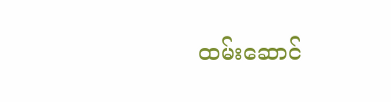ထမ်းဆောင်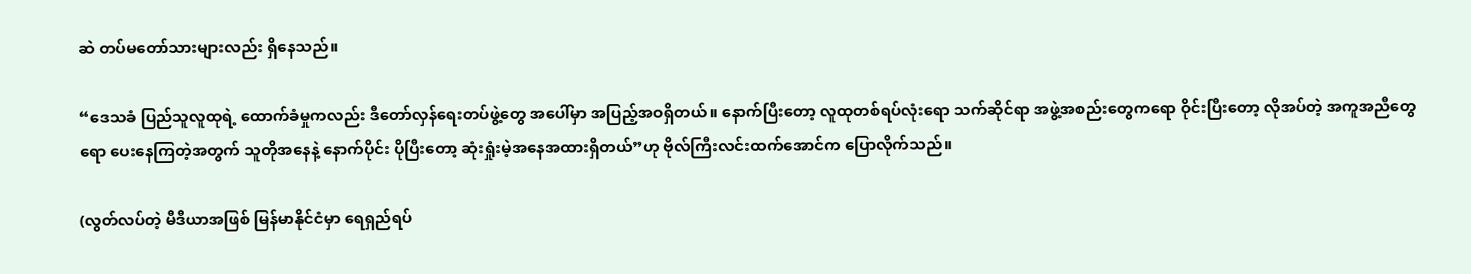ဆဲ တပ်မတော်သားများလည်း ရှိနေသည်။

“ဒေသခံ ပြည်သူလူထုရဲ့ ထောက်ခံမှုကလည်း ဒီတော်လှန်ရေးတပ်ဖွဲ့တွေ အပေါ်မှာ အပြည့်အဝရှိတယ်။ နောက်ပြီးတော့ လူထုတစ်ရပ်လုံးရော သက်ဆိုင်ရာ အဖွဲ့အစည်းတွေကရော ဝိုင်းပြီးတော့ လိုအပ်တဲ့ အကူအညီတွေရော ပေးနေကြတဲ့အတွက် သူတိုအနေနဲ့ နောက်ပိုင်း ပိုပြီးတော့ ဆုံးရှုံးမဲ့အနေအထားရှိတယ်”ဟု ဗိုလ်ကြီးလင်းထက်အောင်က ပြောလိုက်သည်။

(လွတ်လပ်တဲ့ မီဒီယာအဖြစ် မြန်မာနိုင်ငံမှာ ရေရှည်ရပ်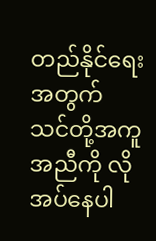တည်နိုင်ရေးအတွက် သင်တို့အကူအညီကို လိုအပ်နေပါ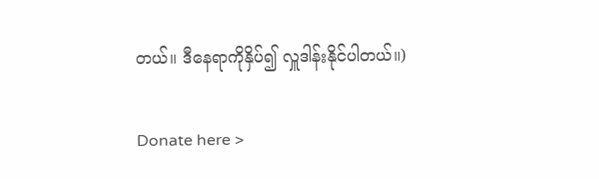တယ်။ ဒီနေရာကိုနှိပ်၍ လှူဒါန်းနိုင်ပါတယ်။)

Donate here >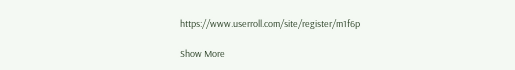https://www.userroll.com/site/register/m1f6p

Show More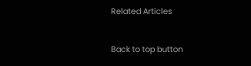Related Articles

Back to top button